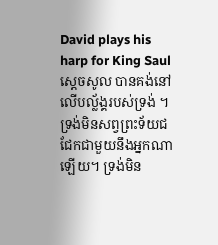David plays his harp for King Saul
ស្ដេចសូល បានគង់នៅលើបល្ល័ង្គរបស់ទ្រង់ ។ ទ្រង់មិនសព្វព្រះទ័យជជែកជាមួយនឹងអ្នកណាឡើយ។ ទ្រង់មិន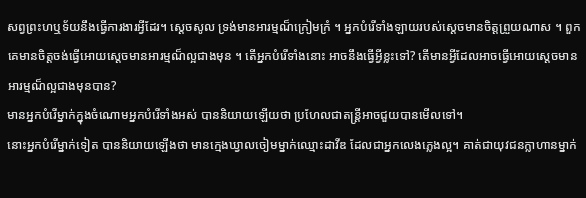សព្វព្រះហឬទ័យនឹងធ្វើការងារអ្វីដែរ។ ស្ដេចសូល ទ្រង់មានអារម្មណ៏ក្រៀមក្រំ ។ អ្នកបំរើទាំងឡាយរបស់ស្ដេចមានចិត្ដព្រួយណាស ។ ពួកគេមានចិត្ដចង់ធ្វើអោយស្ដេចមានអារម្មណ៏ល្អជាងមុន ។ តើអ្នកបំរើទាំងនោះ អាចនឹងធ្វើអ្វីខ្លះទៅ? តើមានអ្វីដែលអាចធ្វើអោយស្ដេចមានអារម្មណ៏ល្អជាងមុនបាន?
មានអ្នកបំរើម្នាក់ក្នុងចំណោមអ្នកបំរើទាំងអស់ បាននិយាយឡើយថា ប្រហែលជាតន្រ្ដីអាចជួយបានមើលទៅ។
នោះអ្នកបំរើម្នាក់ទៀត បាននិយាយឡើងថា មានក្មេងឃ្វាលចៀមម្នាក់ឈ្មោះដាវីឌ ដែលជាអ្នកលេងភ្លេងល្អ។ គាត់ជាយុវជនក្លាហានម្នាក់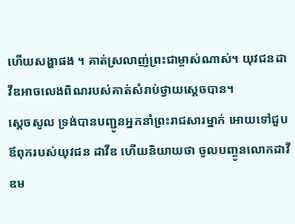ហើយសង្ហាផង ។ គាត់ស្រលាញ់ព្រះជាម្ចាស់ណាស់។ យុវជនដាវីឌអាចលេងពិណរបស់គាត់សំរាប់ថ្វាយស្ដេចបាន។
ស្ដេចសូល ទ្រង់បានបញ្ជូនអ្នកនាំព្រះរាជសារម្នាក់ អោយទៅជួបឪពុករបស់យុវជន ដាវីឌ ហើយនិយាយថា ចូលបញ្ចូនលោកដាវីឌម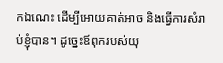កឯណេះ ដើម្បីអោយគាត់អាច និងធ្វើការសំរាប់ខ្ញុំបាន។ ដូច្នេះឪពុករបស់យុ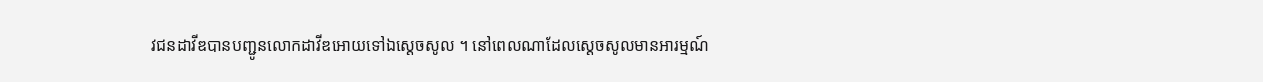វជនដាវីឌបានបញ្ជូនលោកដាវីឌអោយទៅឯស្ដេចសូល ។ នៅពេលណាដែលស្ដេចសូលមានអារម្មណ៍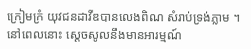ក្រៀមក្រំ យុវជនដាវីឌបានលេងពិណ សំរាប់ទ្រង់ភ្លាម ។ នៅពេលនោះ ស្ដេចសូលនឹងមានអារម្មណ៍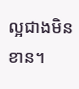ល្អជាងមិនខាន។